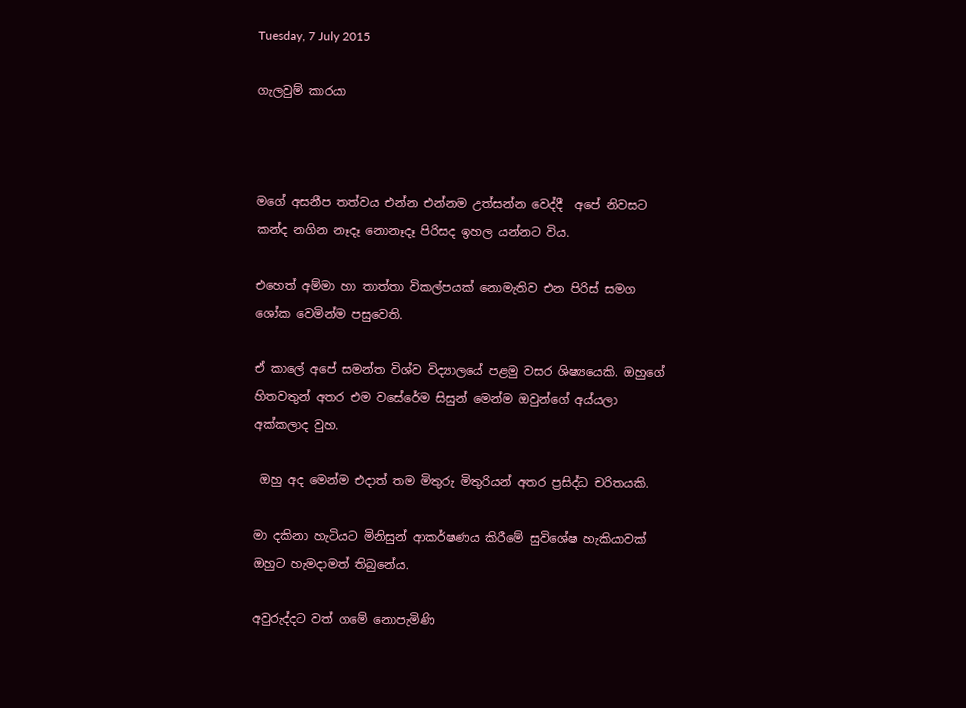Tuesday, 7 July 2015

ගැලවුම් කාරයා



මගේ අසනීප තත්වය එන්න එන්නම උත්සන්න වෙද්දී  අපේ නිවසට කන්ද නගින නෑදෑ නොනෑදෑ පිරිසද ඉහල යන්නට විය.

එහෙත් අම්මා හා තාත්තා විකල්පයක් නොමැතිව එන පිරිස් සමග ශෝක වෙමින්ම පසුවෙති.

ඒ කාලේ අපේ සමන්ත විශ්ව විද්‍යාලයේ පළමු වසර ශිෂ්‍යයෙකි. ඔහුගේ හිතවතුන් අතර එම වසේරේම සිසුන් මෙන්ම ඔවුන්ගේ අය්යලා අක්කලාද වුහ.

 ඔහු අද මෙන්ම එදාත් තම මිතුරු මිතුරියන් අතර ප්‍රසිද්ධ චරිතයකි.

මා දකිනා හැටියට මිනිසුන් ආකර්ෂණය කිරීමේ සුවිශේෂ හැකියාවක් ඔහුට හැමදාමත් තිබුනේය.

අවුරුද්දට වත් ගමේ නොපැමිණි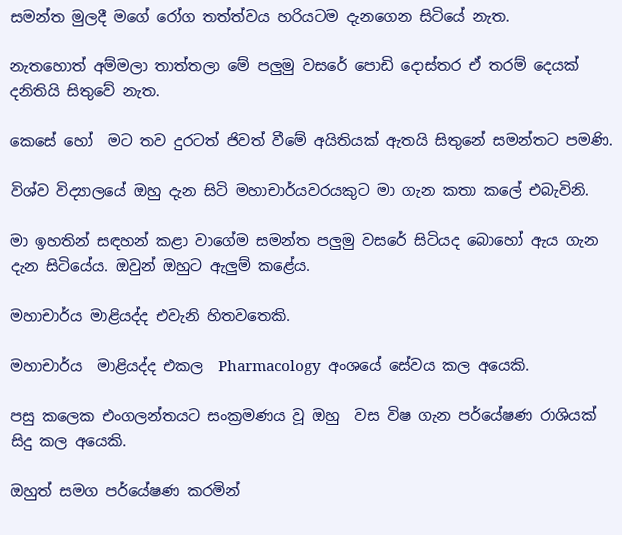සමන්ත මුලදී මගේ රෝග තත්ත්වය හරියටම දැනගෙන සිටියේ නැත.

නැතහොත් අම්මලා තාත්තලා මේ පලුමු වසරේ පොඩි දොස්තර ඒ තරම් දෙයක් දනිතියි සිතුවේ නැත.

කෙසේ හෝ  මට තව දුරටත් ජිවත් වීමේ අයිතියක් ඇතයි සිතුනේ සමන්තට පමණි.

විශ්ව විද්‍යාලයේ ඔහු දැන සිටි මහාචාර්යවරයකුට මා ගැන කතා කලේ එබැවිනි.

මා ඉහතින් සඳහන් කළා වාගේම සමන්ත පලුමු වසරේ සිටියද බොහෝ ඇය ගැන දැන සිටියේය. ඔවුන් ඔහුට ඇලුම් කළේය.

මහාචාර්ය මාළියද්ද එවැනි හිතවතෙකි.

මහාචාර්ය  මාළියද්ද එකල  Pharmacology  අංශයේ සේවය කල අයෙකි.

පසු කලෙක එංගලන්තයට සංක්‍රමණය වූ ඔහු  වස විෂ ගැන පර්යේෂණ රාශියක් සිදු කල අයෙකි.

ඔහුත් සමග පර්යේෂණ කරමින්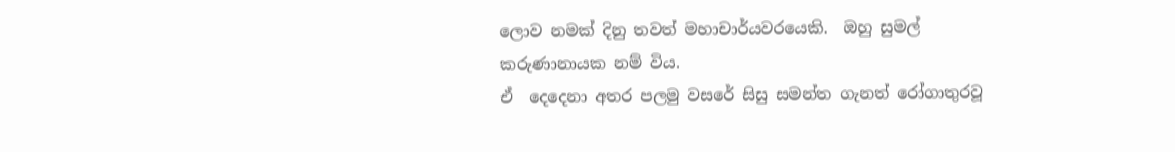ලොව නමක් දිනු තවත් මහාචාර්යවරයෙකි.  ඔහු සුමල් කරුණානායක නම් විය.
ඒ  දෙදෙනා අතර පලමු වසරේ සිසු සමන්ත ගැනත් රෝගාතුරවූ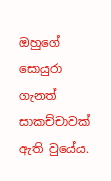ඔහුගේ සොයුරා ගැනත් සාකච්චාවක් ඇති වුයේය.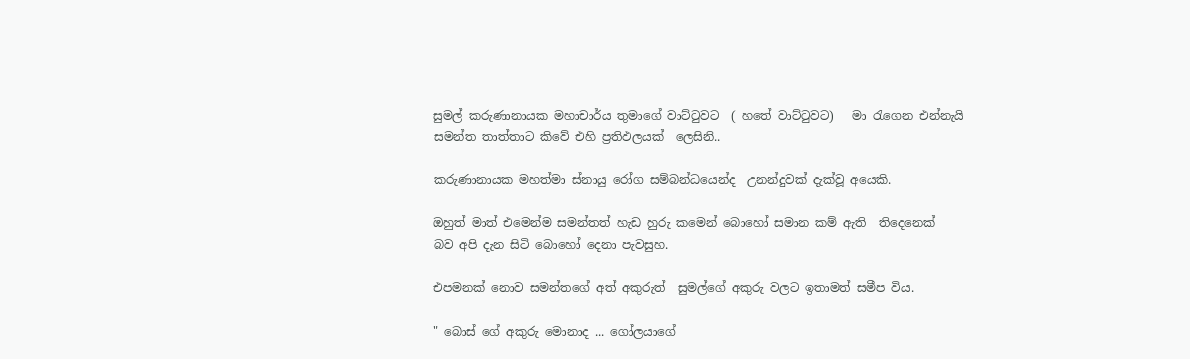සුමල් කරුණානායක මහාචාර්ය තුමාගේ වාට්ටුවට  ( හතේ වාට්ටුවට)   මා රැගෙන එන්නැයි සමන්ත තාත්තාට කිවේ එහි ප්‍රතිඵලයක්  ලෙසිනි..

කරුණානායක මහත්මා ස්නායු රෝග සම්බන්ධයෙන්ද  උනන්දුවක් දැක්වූ අයෙකි.

ඔහුත් මාත් එමෙන්ම සමන්තත් හැඩ හුරු කමෙන් බොහෝ සමාන කම් ඇති  තිදෙනෙක්  බව අපි දැන සිටි බොහෝ දෙනා පැවසුහ.

එපමනක් නොව සමන්තගේ අත් අකුරුත්  සුමල්ගේ අකුරු වලට ඉතාමත් සමීප විය.

" බොස් ගේ අකුරු මොනාද ... ගෝලයාගේ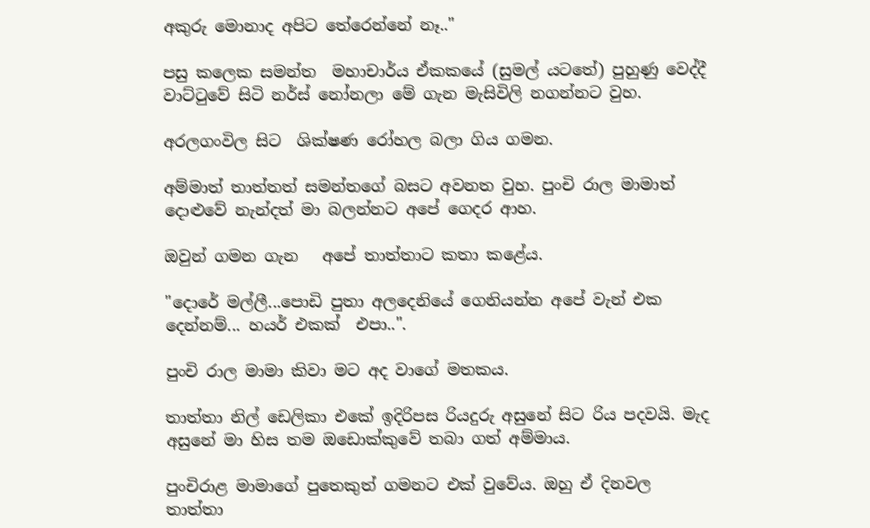අකුරු මොනාද අපිට තේරෙන්නේ නෑ.."

පසු කලෙක සමන්ත  මහාචාර්ය ඒකකයේ (සුමල් යටතේ) පුහුණු වෙද්දී වාට්ටුවේ සිටි නර්ස් නෝනලා මේ ගැන මැසිවිලි නගන්නට වුහ.

අරලගංවිල සිට  ශික්ෂණ රෝහල බලා ගිය ගමන.

අම්මාත් තාත්තත් සමන්තගේ බසට අවනත වුහ. පුංචි රාල මාමාත් දොළුවේ නැන්දත් මා බලන්නට අපේ ගෙදර ආහ.

ඔවුන් ගමන ගැන   අපේ තාත්තාට කතා කළේය.

"දොරේ මල්ලී...පොඩි පුතා අලදෙනියේ ගෙනියන්න අපේ වැන් එක දෙන්නම්... හයර් එකක්  එපා..".

පුංචි රාල මාමා කිවා මට අද වාගේ මතකය.

තාත්තා නිල් ඩෙලිකා එකේ ඉදිරිපස රියදුරු අසුනේ සිට රිය පදවයි. මැද අසුනේ මා හිස තම ඔඩොක්කුවේ තබා ගත් අම්මාය.

පුංචිරාළ මාමාගේ පුතෙකුත් ගමනට එක් වුවේය. ඔහු ඒ දිනවල තාත්තා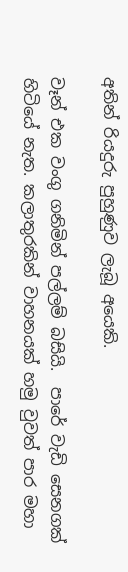අතින් රියදුරු පුහුණුව ලැබූ අයෙකි.

වෑන් එක වංගු ගනිමින් පල්ලම් බසියි.  පාරේ වැඩි සෙනගක් හිටියේ නැත. කලාතුරකින් වාහනයක් හමු වුවත් පාර මහා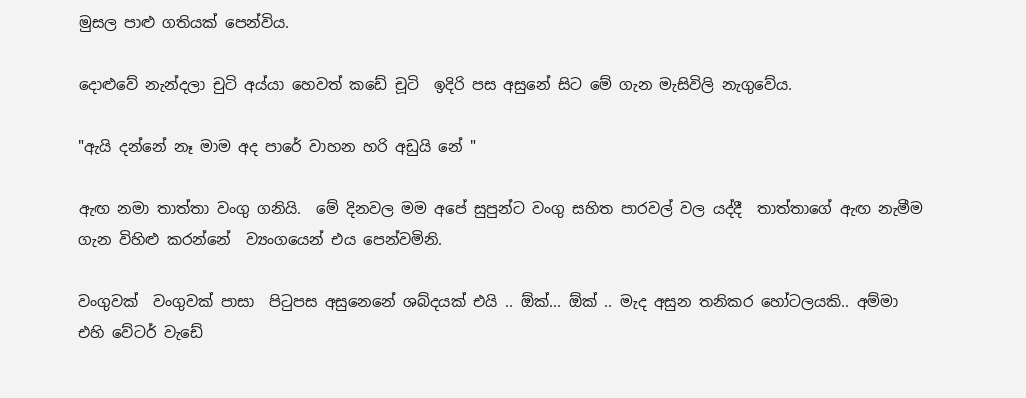මුසල පාළු ගතියක් පෙන්විය.

දොළුවේ නැන්දලා චුටි අය්යා හෙවත් කඩේ චූටි  ඉදිරි පස අසුනේ සිට මේ ගැන මැසිවිලි නැගුවේය.

"ඇයි දන්නේ නෑ මාම අද පාරේ වාහන හරි අඩුයි නේ "

ඇඟ නමා තාත්තා වංගු ගනියි.  මේ දිනවල මම අපේ සුපුන්ට වංගු සහිත පාරවල් වල යද්දී  තාත්තාගේ ඇඟ නැමීම ගැන විහිළු කරන්නේ  ව්‍යංගයෙන් එය පෙන්වමිනි.

වංගුවක්  වංගුවක් පාසා  පිටුපස අසුනෙනේ ශබ්දයක් එයි .. ඕක්... ඕක් .. මැද අසුන තනිකර හෝටලයකි.. අම්මා එහි වේටර් වැඩේ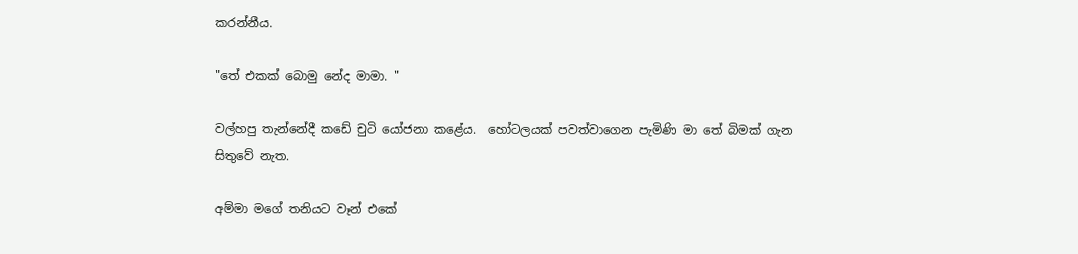කරන්නීය.

"තේ එකක් බොමු නේද මාමා. "

වල්හපු තැන්නේදී කඩේ චුටි යෝජනා කළේය.  හෝටලයක් පවත්වාගෙන පැමිණි මා තේ බිමක් ගැන සිතුවේ නැත.

අම්මා මගේ තනියට වෑන් එකේ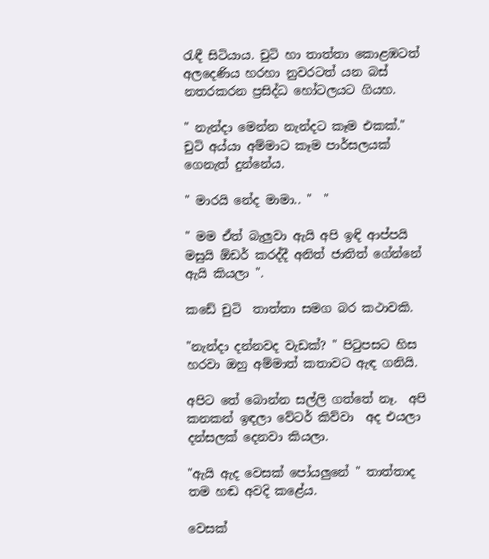රැඳී සිටියාය. චුටි හා තාත්තා කොළඹටත්  අලදෙණිය හරහා නුවරටත් යන බස් නතරකරන ප්‍රසිද්ධ හෝටලයට ගියහ.

" නැන්දා මෙන්න නැන්දට කෑම එකක්." චුටි අය්යා අම්මාට කෑම පාර්සලයක් ගෙනැත් දුන්නේය.

" මාරයි නේද මාමා.. "  "

" මම ඒත් බැලුවා ඇයි අපි ඉඳි ආප්පයි මසුයි ඕඩර් කරද්දී අනිත් ජාතිත් ගේන්නේ ඇයි කියලා ".

කඩේ චුටි  තාත්තා සමග බර කථාවකි.

"නැන්දා දන්නවද වැඩක්? " පිටුපසට හිස හරවා ඔහු අම්මාත් කතාවට ඇඳ ගනියි.

අපිට තේ බොන්න සල්ලි ගත්තේ නෑ.  අපි කනකන් ඉඳලා වේටර් කිව්වා  අද එයලා දන්සලක් දෙනවා කියලා.

"ඇයි ඇද වෙසක් පෝයලුනේ " තාත්තාද තම හඬ අවදි කළේය.

වෙසක්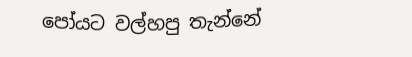පෝයට වල්හපු තැන්නේ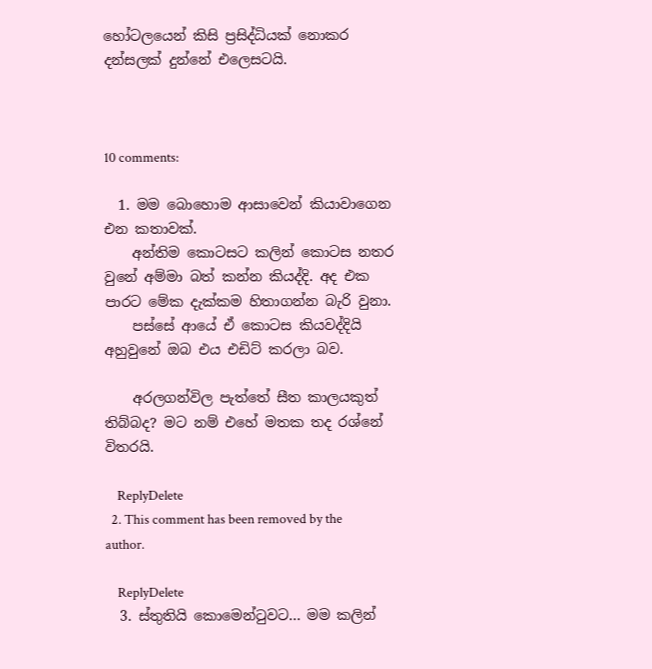හෝටලයෙන් කිසි ප්‍රසිද්ධියක් නොකර දන්සලක් දුන්නේ එලෙසටයි.



10 comments:

  1. මම බොහොම ආසාවෙන් කියාවාගෙන එන කතාවක්.
    අන්තිම කොටසට කලින් කොටස නතර වුනේ අම්මා බත් කන්න කියද්දි. අද එක පාරට මේක දැක්කම හිතාගන්න බැරි වුනා.
    පස්සේ ආයේ ඒ කොටස කියවද්දියි අහුවුනේ ඔබ එය එඩිට් කරලා බව.

    අරලගන්විල පැත්තේ සීත කාලයකුත් තිබ්බද? මට නම් එහේ මතක තද රශ්නේ විතරයි.

    ReplyDelete
  2. This comment has been removed by the author.

    ReplyDelete
  3. ස්තුතියි කොමෙන්ටුවට... මම කලින්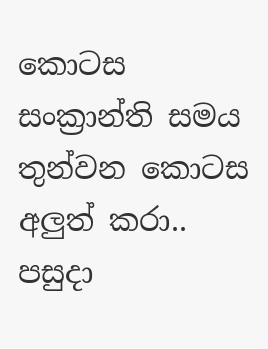කොටස සංක්‍රාන්ති සමය තුන්වන කොටස අලුත් කරා.. පසුදා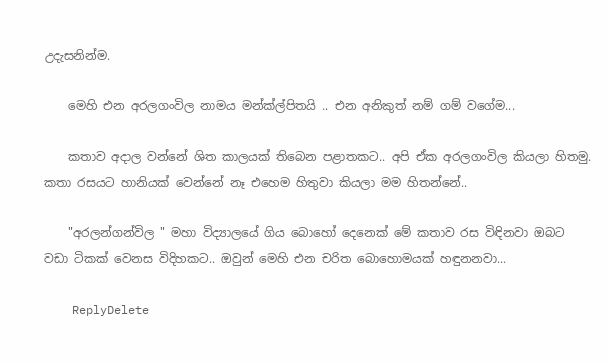උදැසනින්ම.

    මෙහි එන අරලගංවිල නාමය මන්ක්ල්පිතයි .. එන අනිකුත් නම් ගම් වගේම...

    කතාව අදාල වන්නේ ශිත කාලයක් තිබෙන පළාතකට.. අපි ඒක අරලගංවිල කියලා හිතමු. කතා රසයට හානියක් වෙන්නේ නෑ එහෙම හිතුවා කියලා මම හිතන්නේ..

    "අරලන්ගන්විල " මහා විද්‍යාලයේ ගිය බොහෝ දෙනෙක් මේ කතාව රස විඳිනවා ඔබට වඩා ටිකක් වෙනස විදිහකට.. ඔවුන් මෙහි එන චරිත බොහොමයක් හඳුනනවා...

    ReplyDelete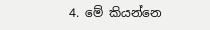4. මේ කියන්නෙ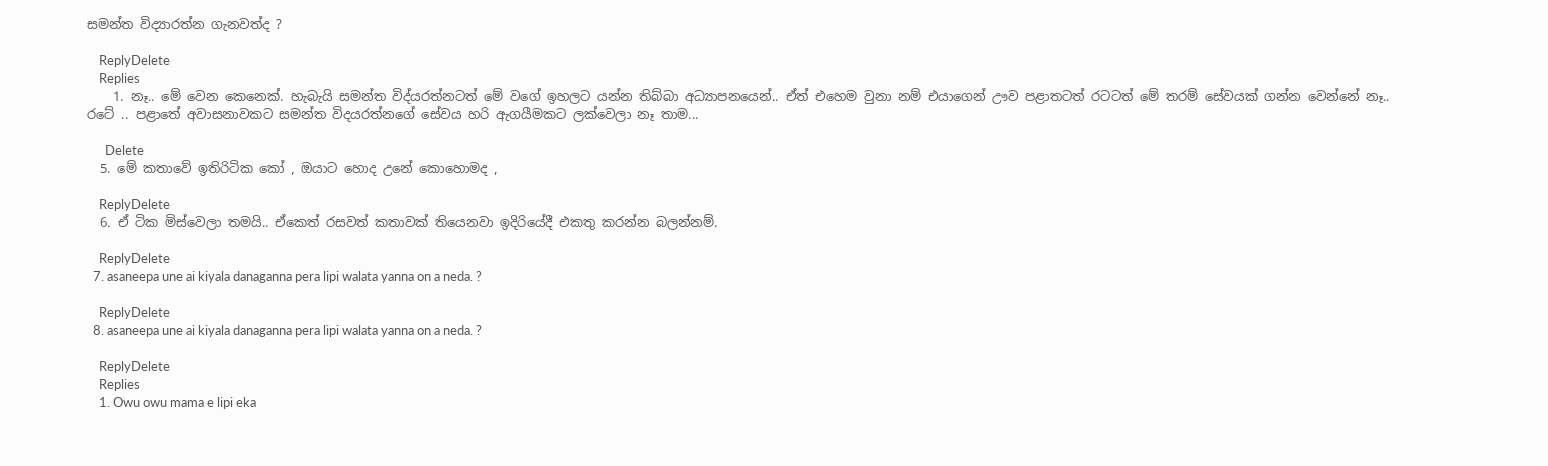සමන්ත විද්‍යාරත්න ගැනවත්ද ?

    ReplyDelete
    Replies
    1. නෑ.. මේ වෙන කෙනෙක්. හැබැයි සමන්ත විද්යරත්නටත් මේ වගේ ඉහලට යන්න තිබ්බා අධ්‍යාපනයෙන්.. ඒත් එහෙම වුනා නම් එයාගෙන් ඌව පළාතටත් රටටත් මේ තරම් සේවයක් ගන්න වෙන්නේ නෑ.. රටේ .. පළාතේ අවාසනාවකට සමන්ත විදයරත්නගේ සේවය හරි ඇගයීමකට ලක්වෙලා නෑ තාම...

      Delete
  5. මේ කතාවේ ඉතිරිටික කෝ , ඔයාට හොද උනේ කොහොමද ,

    ReplyDelete
  6. ඒ ටික මිස්වෙලා තමයි.. ඒකෙත් රසවත් කතාවක් තියෙනවා ඉදිරියේදී එකතු කරන්න බලන්නම්.

    ReplyDelete
  7. asaneepa une ai kiyala danaganna pera lipi walata yanna on a neda. ?

    ReplyDelete
  8. asaneepa une ai kiyala danaganna pera lipi walata yanna on a neda. ?

    ReplyDelete
    Replies
    1. Owu owu mama e lipi eka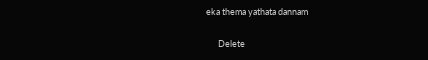eka thema yathata dannam

      Delete